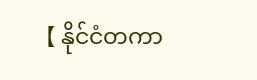【 နိုင်ငံတကာ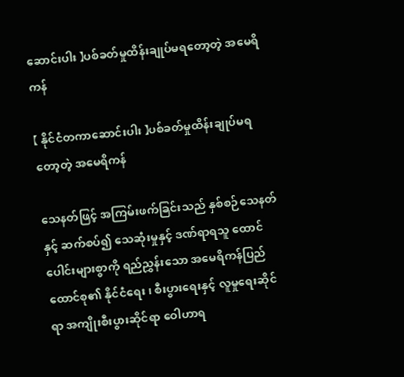ဆောင်းပါး 】ပစ်ခတ်မှုထိန်းချုပ်မရတော့တဲ့ အမေရိကန်

【 နိုင်ငံတကာဆောင်းပါး 】ပစ်ခတ်မှုထိန်းချုပ်မရတော့တဲ့ အမေရိကန်

သေနတ်ဖြင့် အကြမ်းဖက်ခြင်းသည် နှစ်စဉ်သေနတ်နှင့် ဆက်စပ်၍ သေဆုံးမှုနှင့် ဒဏ်ရာရသူ ထောင်ပေါင်းများစွာကို ရည်ညွှန်းသော အမေရိကန်ပြည်ထောင်စု၏ နိုင်ငံရေး၊ စီးပွားရေးနှင့် လူမှုရေးဆိုင်ရာ အကျိုးစီးပွားဆိုင်ရာ ဝေါဟာရ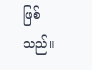ဖြစ်သည်။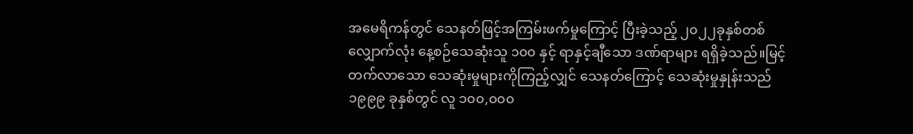အမေရိကန်တွင် သေနတ်ဖြင့်အကြမ်းဖက်မှုကြောင့် ပြီးခဲ့သည့် ၂၀၂၂ခုနှစ်တစ်လျှောက်လုံး နေ့စဉ်သေဆုံးသူ ၁၀၀ နှင့် ရာနှင့်ချီသော ဒဏ်ရာများ ရရှိခဲ့သည်။မြင့်တက်လာသော သေဆုံးမှုများကိုကြည့်လျှင် သေနတ်ကြောင့် သေဆုံးမှုနှုန်းသည် ၁၉၉၉ ခုနှစ်တွင် လူ ၁၀၀,၀၀၀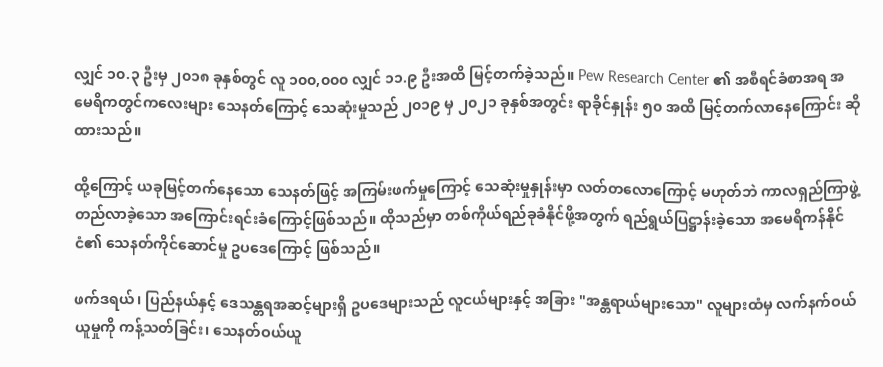လျှင် ၁၀.၃ ဦးမှ ၂၀၁၈ ခုနှစ်တွင် လူ ၁၀၀,၀၀၀ လျှင် ၁၁.၉ ဦးအထိ မြင့်တက်ခဲ့သည်။ Pew Research Center ၏ အစီရင်ခံစာအရ အမေရိကတွင်ကလေးများ သေနတ်ကြောင့် သေဆုံးမှုသည် ၂၀၁၉ မှ ၂၀၂၁ ခုနှစ်အတွင်း ရာခိုင်နှုန်း ၅၀ အထိ မြင့်တက်လာနေကြောင်း ဆိုထားသည်။

ထို့ကြောင့် ယခုမြင့်တက်နေသော သေနတ်ဖြင့် အကြမ်းဖက်မှုကြောင့် သေဆုံးမှုနှုန်းမှာ လတ်တလောကြောင့် မဟုတ်ဘဲ ကာလရှည်ကြာဖွဲ့တည်လာခဲ့သော အကြောင်းရင်းခံကြောင့်ဖြစ်သည်။ ထိုသည်မှာ တစ်ကိုယ်ရည်ခုခံနိုင်ဖို့အတွက် ရည်ရွယ်ပြဋ္ဌာန်းခဲ့သော အမေရိကန်နိုင်ငံ၏ သေနတ်ကိုင်ဆောင်မှု ဥပဒေကြောင့် ဖြစ်သည်။

ဖက်ဒရယ်၊ ပြည်နယ်နှင့် ဒေသန္တရအဆင့်များရှိ ဥပဒေများသည် လူငယ်များနှင့် အခြား "အန္တရာယ်များသော" လူများထံမှ လက်နက်ဝယ်ယူမှုကို ကန့်သတ်ခြင်း၊ သေနတ်ဝယ်ယူ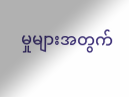မှုများအတွက်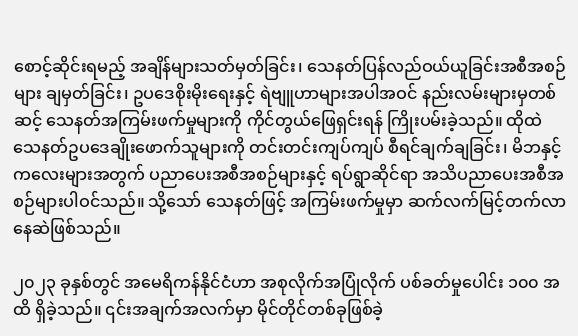စောင့်ဆိုင်းရမည့် အချိန်များသတ်မှတ်ခြင်း၊ သေနတ်ပြန်လည်ဝယ်ယူခြင်းအစီအစဉ်များ ချမှတ်ခြင်း၊ ဥပဒေစိုးမိုးရေးနှင့် ရဲဗျူဟာများအပါအဝင် နည်းလမ်းများမှတစ်ဆင့် သေနတ်အကြမ်းဖက်မှုများကို ကိုင်တွယ်ဖြေရှင်းရန် ကြိုးပမ်းခဲ့သည်။ ထိုထဲ သေနတ်ဥပဒေချိုးဖောက်သူများကို တင်းတင်းကျပ်ကျပ် စီရင်ချက်ချခြင်း၊ မိဘနှင့်ကလေးများအတွက် ပညာပေးအစီအစဉ်များနှင့် ရပ်ရွာဆိုင်ရာ အသိပညာပေးအစီအစဉ်များပါဝင်သည်။ သို့သော် သေနတ်ဖြင့် အကြမ်းဖက်မှုမှာ ဆက်လက်မြင့်တက်လာနေဆဲဖြစ်သည်။

၂၀၂၃ ခုနှစ်တွင် အမေရိကန်နိုင်ငံဟာ အစုလိုက်အပြုံလိုက် ပစ်ခတ်မှုပေါင်း ၁၀၀ အထိ ရှိခဲ့သည်။ ၎င်းအချက်အလက်မှာ မိုင်တိုင်တစ်ခုဖြစ်ခဲ့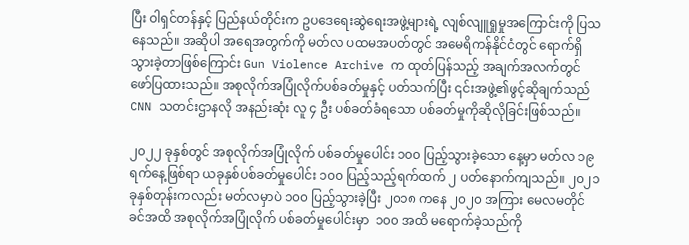ပြီး ဝါရှင်တန်နှင့် ပြည်နယ်တိုင်းက ဥပဒေရေးဆွဲရေးအဖွဲ့များရဲ့ လျစ်လျူရှုမှုအကြောင်းကို ပြသနေသည်။ အဆိုပါ အရေအတွက်ကို မတ်လ ပထမအပတ်တွင် အမေရိကန်နိုင်ငံတွင် ရောက်ရှိသွားခဲ့တာဖြစ်ကြောင်း Gun Violence Archive က ထုတ်ပြန်သည့် အချက်အလက်တွင် ဖော်ပြထားသည်။ အစုလိုက်အပြုံလိုက်ပစ်ခတ်မှုနှင့် ပတ်သက်ပြီး ၎င်းအဖွဲ့၏ဖွင့်ဆိုချက်သည် CNN သတင်းဌာနလို အနည်းဆုံး လူ ၄ ဦး ပစ်ခတ်ခံရသော ပစ်ခတ်မှုကိုဆိုလိုခြင်းဖြစ်သည်။

၂၀၂၂ ခုနှစ်တွင် အစုလိုက်အပြုံလိုက် ပစ်ခတ်မှုပေါင်း ၁၀၀ ပြည့်သွားခဲ့သော နေ့မှာ မတ်လ ၁၉ ရက်နေ့ဖြစ်ရာ ယခုနှစ်ပစ်ခတ်မှုပေါင်း ၁၀၀ ပြည့်သည့်ရက်ထက် ၂ ပတ်နောက်ကျသည်။ ၂၀၂၁ ခုနှစ်တုန်းကလည်း မတ်လမှာပဲ ၁၀၀ ပြည့်သွားခဲ့ပြီး ၂၀၁၈ ကနေ ၂၀၂၀ အကြား မေလမတိုင်ခင်အထိ အစုလိုက်အပြုံလိုက် ပစ်ခတ်မှုပေါင်းမှာ  ၁၀၀ အထိ မရောက်ခဲ့သည်ကို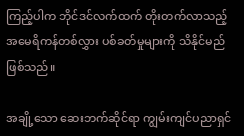ကြည့်ပါက ဘိုင်ဒင်လက်ထက် တိုးတက်လာသည့် အမေရိကန်တစ်လွှား ပစ်ခတ်မှုများကို သိနိုင်မည်ဖြစ်သည်။

အချို့သော ဆေးဘက်ဆိုင်ရာ ကျွမ်းကျင်ပညာရှင်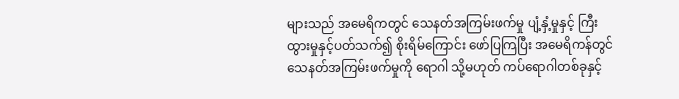များသည် အမေရိကတွင် သေနတ်အကြမ်းဖက်မှု ပျံ့နှံ့မှုနှင့် ကြီးထွားမှုနှင့်ပတ်သက်၍ စိုးရိမ်ကြောင်း ဖော်ပြကြပြီး အမေရိကန်တွင် သေနတ်အကြမ်းဖက်မှုကို ရောဂါ သို့မဟုတ် ကပ်ရောဂါတစ်ခုနှင့်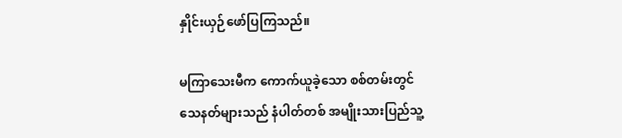နှိုင်းယှဉ်ဖော်ပြကြသည်။

မကြာသေးမီက ကောက်ယူခဲ့သော စစ်တမ်းတွင် သေနတ်များသည် နံပါတ်တစ် အမျိုးသားပြည်သူ့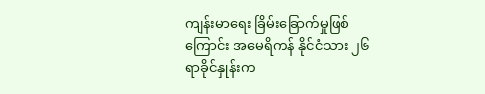ကျန်းမာရေး ခြိမ်းခြောက်မှုဖြစ်ကြောင်း အမေရိကန် နိုင်ငံသား ၂၆ ရာခိုင်နှုန်းက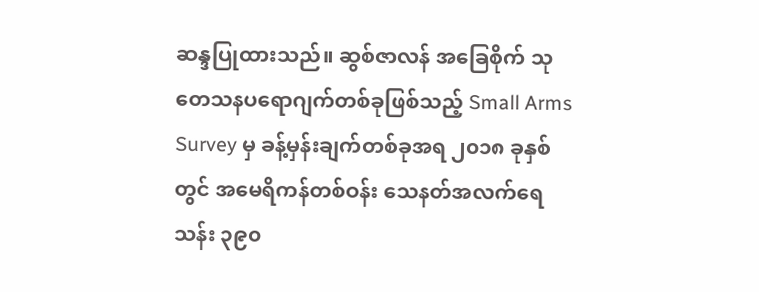ဆန္ဒပြုထားသည်။ ဆွစ်ဇာလန် အခြေစိုက် သုတေသနပရောဂျက်တစ်ခုဖြစ်သည့် Small Arms Survey မှ ခန့်မှန်းချက်တစ်ခုအရ ၂၀၁၈ ခုနှစ်တွင် အမေရိကန်တစ်ဝန်း သေနတ်အလက်ရေ သန်း ၃၉၀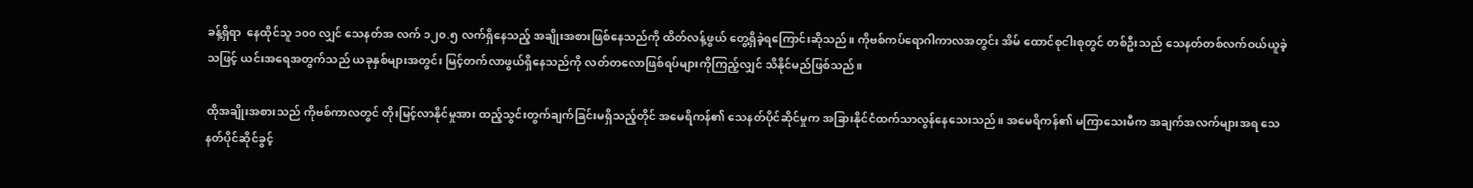ခန့်ရှိရာ  နေထိုင်သူ ၁၀၀ လျှင် သေနတ်အ လက် ၁၂၀.၅ လက်ရှိနေသည့် အချိုးအစားဖြစ်နေသည်ကို ထိတ်လန့်ဖွယ် တွေ့ရှိခဲ့ရကြောင်းဆိုသည်။ ကိုဗစ်ကပ်ရောဂါကာလအတွင်း အိမ် ထောင်စုငါးစုတွင် တစ်ဦးသည် သေနတ်တစ်လက်ဝယ်ယူခဲ့သဖြင့် ယင်းအရေအတွက်သည် ယခုနှစ်များအတွင်း မြင့်တက်လာဖွယ်ရှိနေသည်ကို လတ်တလောဖြစ်ရပ်များကိုကြည့်လျှင် သိနိုင်မည်ဖြစ်သည်။

ထိုအချိုးအစားသည် ကိုဗစ်ကာလတွင် တိုးမြင့်လာနိုင်မှုအား ထည့်သွင်းတွက်ချက်ခြင်းမရှိသည့်တိုင် အမေရိကန်၏ သေနတ်ပိုင်ဆိုင်မှုက အခြားနိုင်ငံထက်သာလွန်နေသေးသည်။ အမေရိကန်၏ မကြာသေးမီက အချက်အလက်များအရ သေနတ်ပိုင်ဆိုင်ခွင့်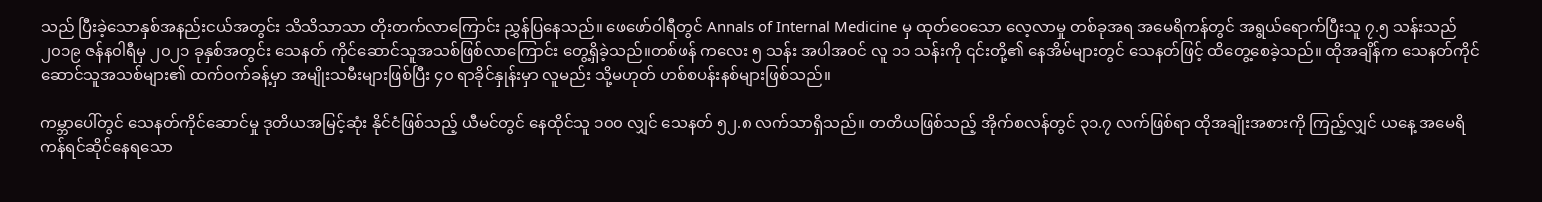သည် ပြီးခဲ့သောနှစ်အနည်းငယ်အတွင်း သိသိသာသာ တိုးတက်လာကြောင်း ညွှန်ပြနေသည်။ ဖေဖော်ဝါရီတွင် Annals of Internal Medicine မှ ထုတ်ဝေသော လေ့လာမှု တစ်ခုအရ အမေရိကန်တွင် အရွယ်ရောက်ပြီးသူ ၇.၅ သန်းသည် ၂၀၁၉ ဇန်န၀ါရီမှ ၂၀၂၁ ခုနှစ်အတွင်း သေနတ် ကိုင်ဆောင်သူအသစ်ဖြစ်လာကြောင်း တွေ့ရှိခဲ့သည်။တစ်ဖန် ကလေး ၅ သန်း အပါအဝင် လူ ၁၁ သန်းကို ၎င်းတို့၏ နေအိမ်များတွင် သေနတ်ဖြင့် ထိတွေ့စေခဲ့သည်။ ထိုအချိန်က သေနတ်ကိုင်ဆောင်သူအသစ်များ၏ ထက်ဝက်ခန့်မှာ အမျိုးသမီးများဖြစ်ပြီး ၄၀ ရာခိုင်နှုန်းမှာ လူမည်း သို့မဟုတ် ဟစ်စပန်းနစ်များဖြစ်သည်။

ကမ္ဘာပေါ်တွင် သေနတ်ကိုင်ဆောင်မှု ဒုတိယအမြင့်ဆုံး နိုင်ငံဖြစ်သည့် ယီမင်တွင် နေထိုင်သူ ၁၀၀ လျှင် သေနတ် ၅၂.၈ လက်သာရှိသည်။ တတိယဖြစ်သည့် အိုက်စလန်တွင် ၃၁.၇ လက်ဖြစ်ရာ ထိုအချိုးအစားကို ကြည့်လျှင် ယနေ့ အမေရိကန်ရင်ဆိုင်နေရသော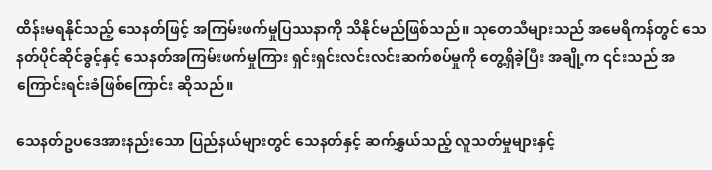ထိန်းမရနိုင်သည့် သေနတ်ဖြင့် အကြမ်းဖက်မှုပြဿနာကို သိနိုင်မည်ဖြစ်သည်။ သုတေသီများသည် အမေရိကန်တွင် သေနတ်ပိုင်ဆိုင်ခွင့်နှင့် သေနတ်အကြမ်းဖက်မှုကြား ရှင်းရှင်းလင်းလင်းဆက်စပ်မှုကို တွေ့ရှိခဲ့ပြီး အချို့က ၎င်းသည် အကြောင်းရင်းခံဖြစ်ကြောင်း ဆိုသည်။

သေနတ်ဥပဒေအားနည်းသော ပြည်နယ်များတွင် သေနတ်နှင့် ဆက်နွှယ်သည့် လူသတ်မှုများနှင့်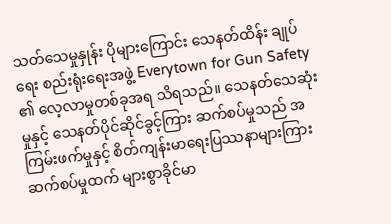သတ်သေမှုနှုန်း ပိုများကြောင်း သေနတ်ထိန်း ချုပ်ရေး စည်းရုံးရေးအဖွဲ့ Everytown for Gun Safety ၏ လေ့လာမှုတစ်ခုအရ သိရသည်။ သေနတ်သေဆုံးမှုနှင့် သေနတ်ပိုင်ဆိုင်ခွင့်ကြား ဆက်စပ်မှုသည် အကြမ်းဖက်မှုနှင့် စိတ်ကျန်းမာရေးပြဿနာများကြား ဆက်စပ်မှုထက် များစွာခိုင်မာ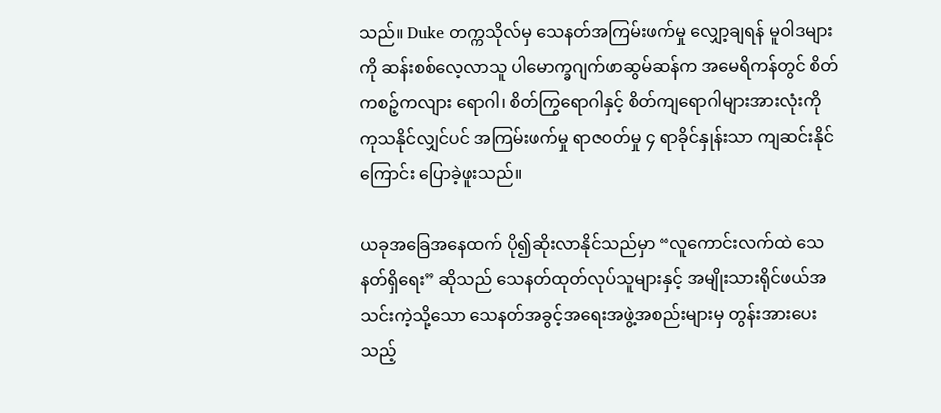သည်။ Duke တက္ကသိုလ်မှ သေနတ်အကြမ်းဖက်မှု လျှော့ချရန် မူဝါဒများကို ဆန်းစစ်လေ့လာသူ ပါမောက္ခဂျက်ဖာဆွမ်ဆန်က အမေရိကန်တွင် စိတ်ကစဉ့်ကလျား ရောဂါ၊ စိတ်ကြွရောဂါနှင့် စိတ်ကျရောဂါများအားလုံးကို ကုသနိုင်လျှင်ပင် အကြမ်းဖက်မှု ရာဇ၀တ်မှု ၄ ရာခိုင်နှုန်းသာ ကျဆင်းနိုင်ကြောင်း ပြောခဲ့ဖူးသည်။

ယခုအခြေအနေထက် ပို၍ဆိုးလာနိုင်သည်မှာ “လူကောင်းလက်ထဲ သေနတ်ရှိရေး” ဆိုသည် သေနတ်ထုတ်လုပ်သူများနှင့် အမျိုးသားရိုင်ဖယ်အသင်းကဲ့သို့သော သေနတ်အခွင့်အရေးအဖွဲ့အစည်းများမှ တွန်းအားပေးသည့်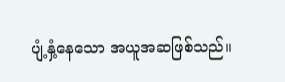ပျံ့နှံ့နေသော အယူအဆဖြစ်သည်။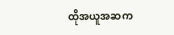ထိုအယူအဆက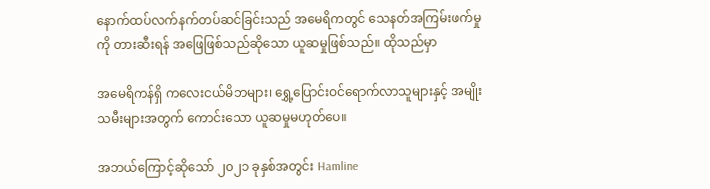နောက်ထပ်လက်နက်တပ်ဆင်ခြင်းသည် အမေရိကတွင် သေနတ်အကြမ်းဖက်မှုကို တားဆီးရန် အဖြေဖြစ်သည်ဆိုသော ယူဆမှုဖြစ်သည်။ ထိုသည်မှာ

အမေရိကန်ရှိ ကလေးငယ်မိဘများ၊ ရွှေ့ပြောင်းဝင်ရောက်လာသူများနှင့် အမျိုးသမီးများအတွက် ကောင်းသော ယူဆမှုမဟုတ်ပေ။

အဘယ်ကြောင့်ဆိုသော် ၂၀၂၁ ခုနှစ်အတွင်း Hamline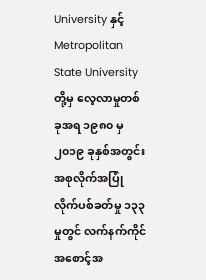University နှင့် Metropolitan State University တို့မှ လေ့လာမှုတစ်ခုအရ ၁၉၈၀ မှ ၂၀၁၉ ခုနှစ်အတွင်း အစုလိုက်အပြုံလိုက်ပစ်ခတ်မှု ၁၃၃ မှုတွင် လက်နက်ကိုင် အစောင့်အ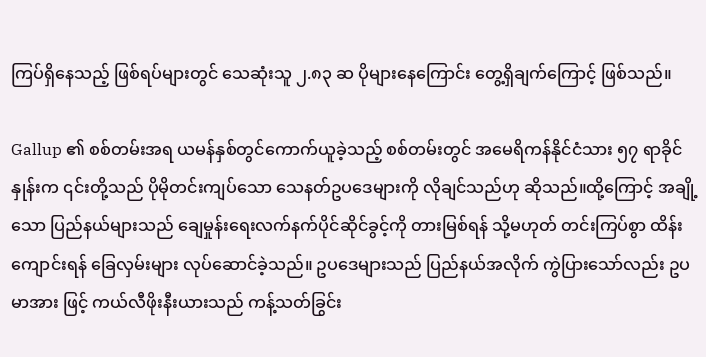ကြပ်ရှိနေသည့် ဖြစ်ရပ်များတွင် သေဆုံးသူ ၂.၈၃ ဆ ပိုများနေကြောင်း တွေ့ရှိချက်ကြောင့် ဖြစ်သည်။

Gallup ၏ စစ်တမ်းအရ ယမန်နှစ်တွင်ကောက်ယူခဲ့သည့် စစ်တမ်းတွင် အမေရိကန်နိုင်ငံသား ၅၇ ရာခိုင်နှုန်းက ၎င်းတို့သည် ပိုမိုတင်းကျပ်သော သေနတ်ဥပဒေများကို လိုချင်သည်ဟု ဆိုသည်။ထို့ကြောင့် အချို့သော ပြည်နယ်များသည် ချေမှုန်းရေးလက်နက်ပိုင်ဆိုင်ခွင့်ကို တားမြစ်ရန် သို့မဟုတ် တင်းကြပ်စွာ ထိန်းကျောင်းရန် ခြေလှမ်းများ လုပ်ဆောင်ခဲ့သည်။ ဥပဒေများသည် ပြည်နယ်အလိုက် ကွဲပြားသော်လည်း ဥပမာအား ဖြင့် ကယ်လီဖိုးနီးယားသည် ကန့်သတ်ခြွင်း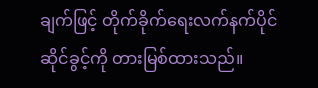ချက်ဖြင့် တိုက်ခိုက်ရေးလက်နက်ပိုင်ဆိုင်ခွင့်ကို တားမြစ်ထားသည်။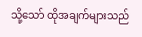သို့သော် ထိုအချက်များသည်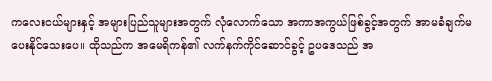ကလေးငယ်များနှင့် အများပြည်သူများအတွက် လုံလောက်သော အကာအကွယ်ဖြစ်ခွင့်အတွက် အာမခံချက်မပေးနိုင်သေးပေ။ ထိုသည်က အမေရိကန်၏ လက်နက်ကိုင်ဆောင်ခွင့် ဥပဒေသည် အ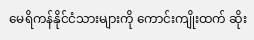မေရိကန်နိုင်ငံသားများကို ကောင်းကျိုးထက် ဆိုး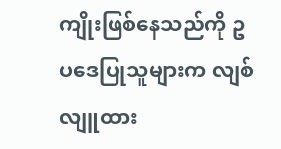ကျိုးဖြစ်နေသည်ကို ဥပဒေပြုသူများက လျစ်လျူထား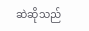ဆဲဆိုသည်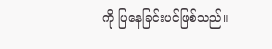ကို ပြနေခြင်းပင်ဖြစ်သည်။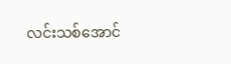လင်းသစ်အောင်